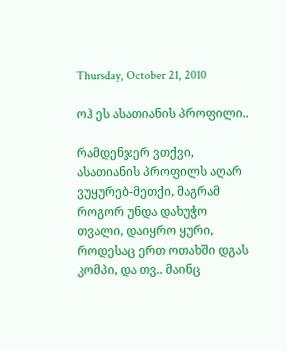Thursday, October 21, 2010

ოჰ ეს ასათიანის პროფილი..

რამდენჯერ ვთქვი, ასათიანის პროფილს აღარ ვუყურებ-მეთქი, მაგრამ როგორ უნდა დახუჭო თვალი, დაიყრო ყური, როდესაც ერთ ოთახში დგას კომპი, და თვ.. მაინც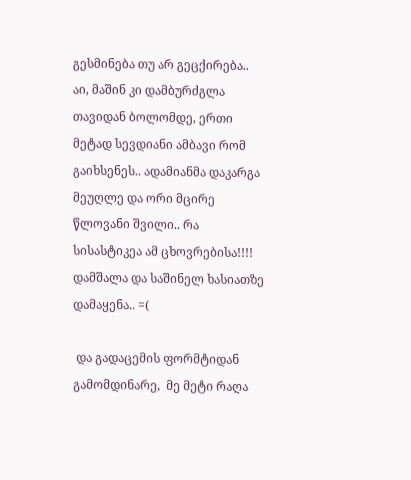გესმინება თუ არ გეცქირება..
აი, მაშინ კი დამბურძგლა თავიდან ბოლომდე, ერთი მეტად სევდიანი ამბავი რომ გაიხსენეს.. ადამიანმა დაკარგა მეუღლე და ორი მცირე წლოვანი შვილი.. რა სისასტიკეა ამ ცხოვრებისა!!!!  დამშალა და საშინელ ხასიათზე დამაყენა.. =(

 და გადაცემის ფორმტიდან გამომდინარე,  მე მეტი რაღა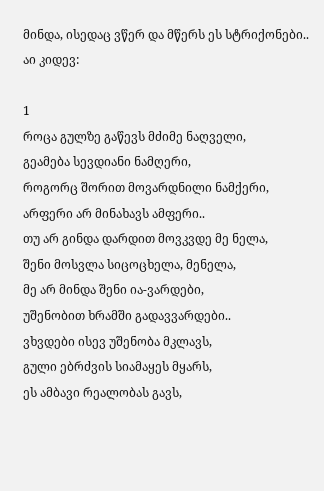მინდა, ისედაც ვწერ და მწერს ეს სტრიქონები.. აი კიდევ:

1
როცა გულზე გაწევს მძიმე ნაღველი,
გეამება სევდიანი ნამღერი,
როგორც შორით მოვარდნილი ნამქერი,
არფერი არ მინახავს ამფერი..
თუ არ გინდა დარდით მოვკვდე მე ნელა,
შენი მოსვლა სიცოცხელა, მენელა,
მე არ მინდა შენი ია-ვარდები,
უშენობით ხრამში გადავვარდები..
ვხვდები ისევ უშენობა მკლავს,
გული ებრძვის სიამაყეს მყარს,
ეს ამბავი რეალობას გავს,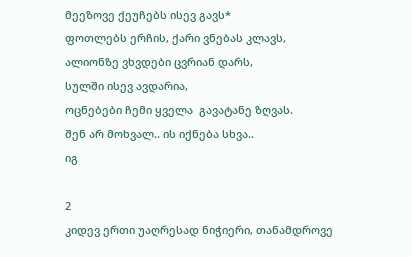მეეზოვე ქეუჩებს ისევ გავს*
ფოთლებს ერჩის, ქარი ვნებას კლავს,
ალიონზე ვხვდები ცვრიან დარს,
სულში ისევ ავდარია,
ოცნებები ჩემი ყველა  გავატანე ზღვას.
შენ არ მოხვალ.. ის იქნება სხვა..
იგ

2
კიდევ ერთი უაღრესად ნიჭიერი, თანამდროვე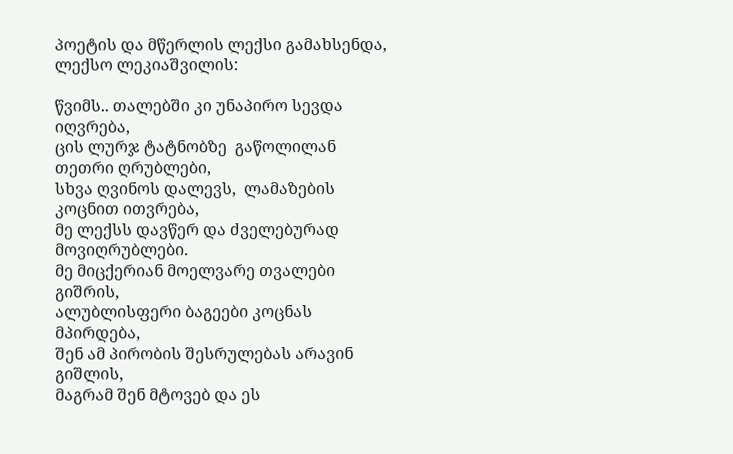პოეტის და მწერლის ლექსი გამახსენდა, ლექსო ლეკიაშვილის:

წვიმს.. თალებში კი უნაპირო სევდა იღვრება,
ცის ლურჯ ტატნობზე  გაწოლილან თეთრი ღრუბლები,
სხვა ღვინოს დალევს,  ლამაზების კოცნით ითვრება,
მე ლექსს დავწერ და ძველებურად მოვიღრუბლები.
მე მიცქერიან მოელვარე თვალები გიშრის,
ალუბლისფერი ბაგეები კოცნას მპირდება,
შენ ამ პირობის შესრულებას არავინ გიშლის,
მაგრამ შენ მტოვებ და ეს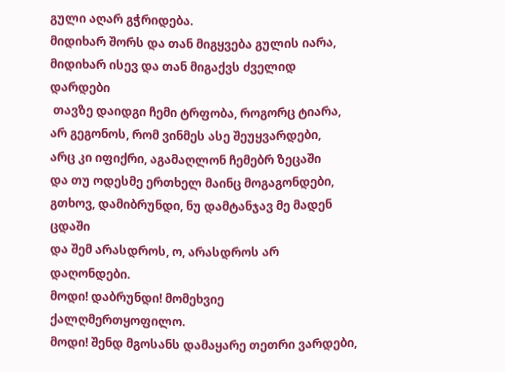გული აღარ გჭრიდება.
მიდიხარ შორს და თან მიგყვება გულის იარა,
მიდიხარ ისევ და თან მიგაქვს ძველიდ დარდები
 თავზე დაიდგი ჩემი ტრფობა, როგორც ტიარა,
არ გეგონოს, რომ ვინმეს ასე შეუყვარდები,
არც კი იფიქრი, აგამაღლონ ჩემებრ ზეცაში
და თუ ოდესმე ერთხელ მაინც მოგაგონდები,
გთხოვ, დამიბრუნდი, ნუ დამტანჯავ მე მადენ ცდაში
და შემ არასდროს, ო, არასდროს არ დაღონდები.
მოდი! დაბრუნდი! მომეხვიე ქალღმერთყოფილო.
მოდი! შენდ მგოსანს დამაყარე თეთრი ვარდები,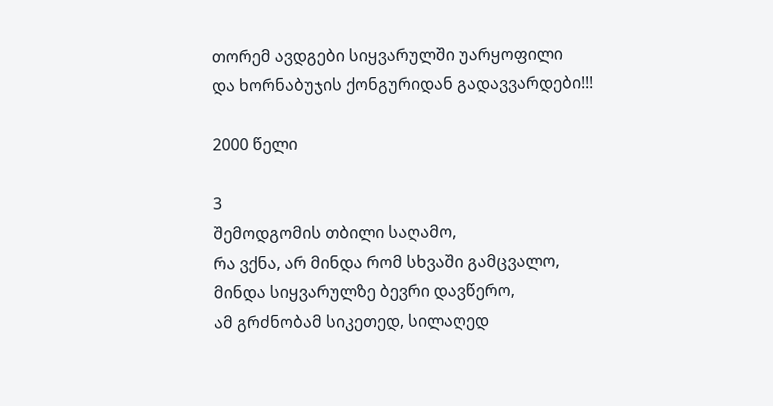თორემ ავდგები სიყვარულში უარყოფილი
და ხორნაბუჯის ქონგურიდან გადავვარდები!!!

2000 წელი

3
შემოდგომის თბილი საღამო,
რა ვქნა, არ მინდა რომ სხვაში გამცვალო,
მინდა სიყვარულზე ბევრი დავწერო,
ამ გრძნობამ სიკეთედ, სილაღედ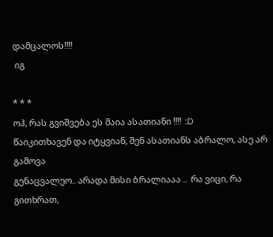დამცალოს!!!!
 იგ

* * *
ოჰ, რას გვიშვება ეს მაია ასათიანი !!!!  :D
წაიკითხავენ და იტყვიან, შენ ასათიანს აბრალო, ასე არ გამოვა
გენაცვალეო.. არადა მისი ბრალიააა ..  რა ვიცი, რა გითხრათ,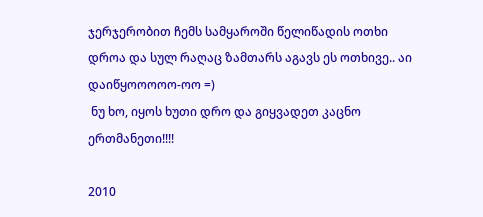ჯერჯერობით ჩემს სამყაროში წელიწადის ოთხი დროა და სულ რაღაც ზამთარს აგავს ეს ოთხივე.. აი დაიწყოოოოო-ოო =)
 ნუ ხო, იყოს ხუთი დრო და გიყვადეთ კაცნო ერთმანეთი!!!!

2010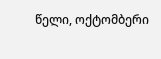წელი, ოქტომბერი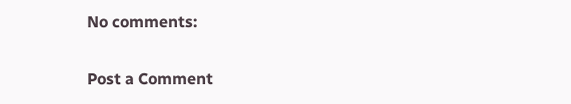No comments:

Post a Comment